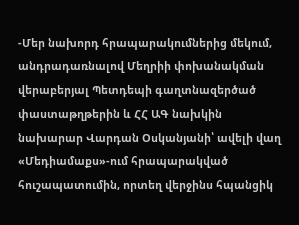-Մեր նախորդ հրապարակումներից մեկում, անդրադառնալով Մեղրիի փոխանակման վերաբերյալ Պետդեպի գաղտնազերծած փաստաթղթերին և ՀՀ ԱԳ նախկին նախարար Վարդան Օսկանյանի՝ ավելի վաղ «Մեդիամաքս»-ում հրապարակված հուշապատումին, որտեղ վերջինս հպանցիկ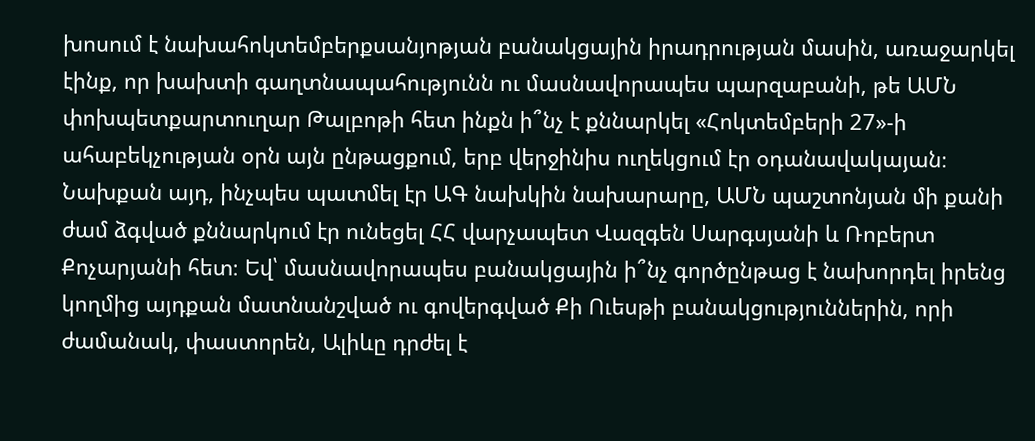խոսում է նախահոկտեմբերքսանյոթյան բանակցային իրադրության մասին, առաջարկել էինք, որ խախտի գաղտնապահությունն ու մասնավորապես պարզաբանի, թե ԱՄՆ փոխպետքարտուղար Թալբոթի հետ ինքն ի՞նչ է քննարկել «Հոկտեմբերի 27»-ի ահաբեկչության օրն այն ընթացքում, երբ վերջինիս ուղեկցում էր օդանավակայան։ Նախքան այդ, ինչպես պատմել էր ԱԳ նախկին նախարարը, ԱՄՆ պաշտոնյան մի քանի ժամ ձգված քննարկում էր ունեցել ՀՀ վարչապետ Վազգեն Սարգսյանի և Ռոբերտ Քոչարյանի հետ։ Եվ՝ մասնավորապես բանակցային ի՞նչ գործընթաց է նախորդել իրենց կողմից այդքան մատնանշված ու գովերգված Քի Ուեսթի բանակցություններին, որի ժամանակ, փաստորեն, Ալիևը դրժել է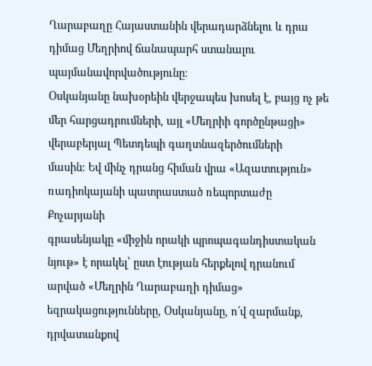Ղարաբաղը Հայաստանին վերադարձնելու և դրա դիմաց Մեղրիով ճանապարհ ստանալու պայմանավորվածությունը։
Օսկանյանը նախօրեին վերջապես խոսել է, բայց ոչ թե մեր հարցադրումների, այլ «Մեղրիի գործընթացի» վերաբերյալ Պետդեպի գաղտնազերծումների
մասին։ Եվ մինչ դրանց հիման վրա «Ազատություն» ռադիոկայանի պատրաստած ռեպորտաժը Քոչարյանի
գրասենյակը «միջին որակի պրոպագանդիստական նյութ» է որակել՝ ըստ էության հերքելով դրանում
արված «Մեղրին Ղարաբաղի դիմաց» եզրակացությունները, Օսկանյանը, ո՜վ զարմանք, դրվատանքով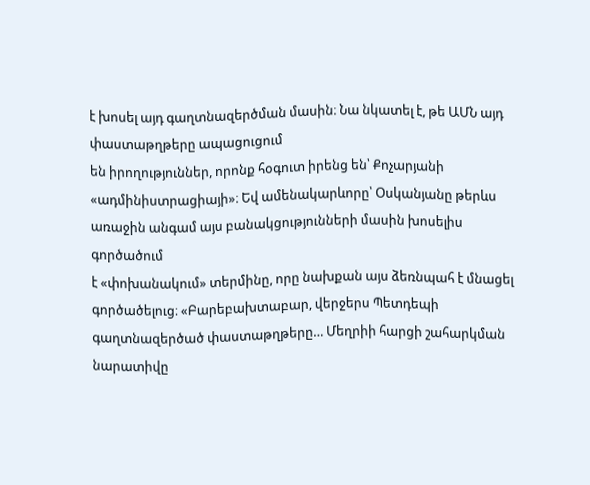է խոսել այդ գաղտնազերծման մասին։ Նա նկատել է, թե ԱՄՆ այդ փաստաթղթերը ապացուցում
են իրողություններ, որոնք հօգուտ իրենց են՝ Քոչարյանի «ադմինիստրացիայի»։ Եվ ամենակարևորը՝ Օսկանյանը թերևս առաջին անգամ այս բանակցությունների մասին խոսելիս գործածում
է «փոխանակում» տերմինը, որը նախքան այս ձեռնպահ է մնացել գործածելուց։ «Բարեբախտաբար, վերջերս Պետդեպի գաղտնազերծած փաստաթղթերը… Մեղրիի հարցի շահարկման նարատիվը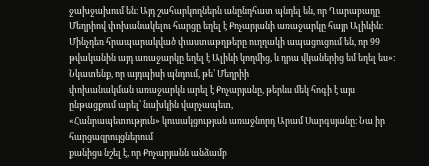ջախջախում են։ Այդ շահարկողներն անընդհատ պնդել են, որ Ղարաբաղը Մեղրիով փոխանակելու հարցը եղել է Քոչարյանի առաջարկը հայր Ալիևին։ Մինչդեռ հրապարակված փաստաթղթերը ուղղակի ապացուցում են, որ 99 թվականին այդ առաջարկը եղել է Ալիևի կողմից, և դրա վկաներից եմ եղել ես»։ Նկատենք, որ այդպիսի պնդում, թե՝ Մեղրիի
փոխանակման առաջարկն արել է Քոչարյանը, թերևս մեկ հոգի է այս ընթացքում արել՝ նախկին վարչապետ,
«Հանրապետություն» կուսակցության առաջնորդ Արամ Սարգսյանը։ Նա իր հարցազրույցներում
քանիցս նշել է, որ Քոչարյանն անձամբ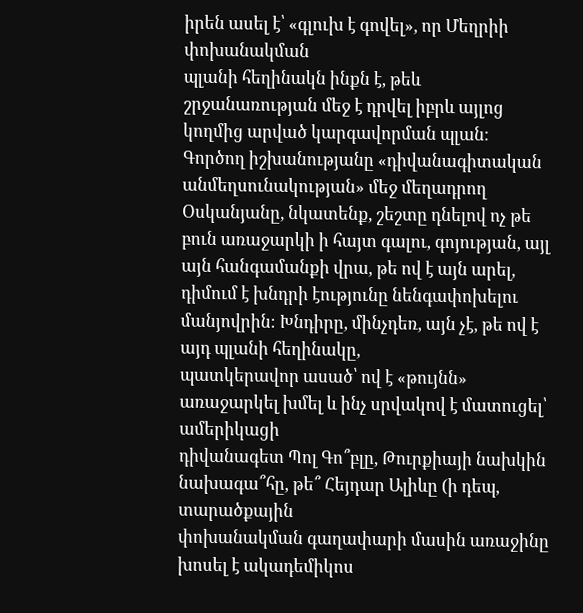իրեն ասել է՝ «գլուխ է գովել», որ Մեղրիի փոխանակման
պլանի հեղինակն ինքն է, թեև շրջանառության մեջ է դրվել իբրև այլոց կողմից արված կարգավորման պլան։ Գործող իշխանությանը «դիվանագիտական
անմեղսունակության» մեջ մեղադրող Օսկանյանը, նկատենք, շեշտը դնելով ոչ թե բուն առաջարկի ի հայտ գալու, գոյության, այլ
այն հանգամանքի վրա, թե ով է այն արել, դիմում է խնդրի էությունը նենգափոխելու մանյովրին։ Խնդիրը, մինչդեռ, այն չէ, թե ով է այդ պլանի հեղինակը,
պատկերավոր ասած՝ ով է «թույնն» առաջարկել խմել և ինչ սրվակով է մատուցել՝ ամերիկացի
դիվանագետ Պոլ Գո՞բլը, Թուրքիայի նախկին նախագա՞հը, թե՞ Հեյդար Ալիևը (ի դեպ, տարածքային
փոխանակման գաղափարի մասին առաջինը խոսել է ակադեմիկոս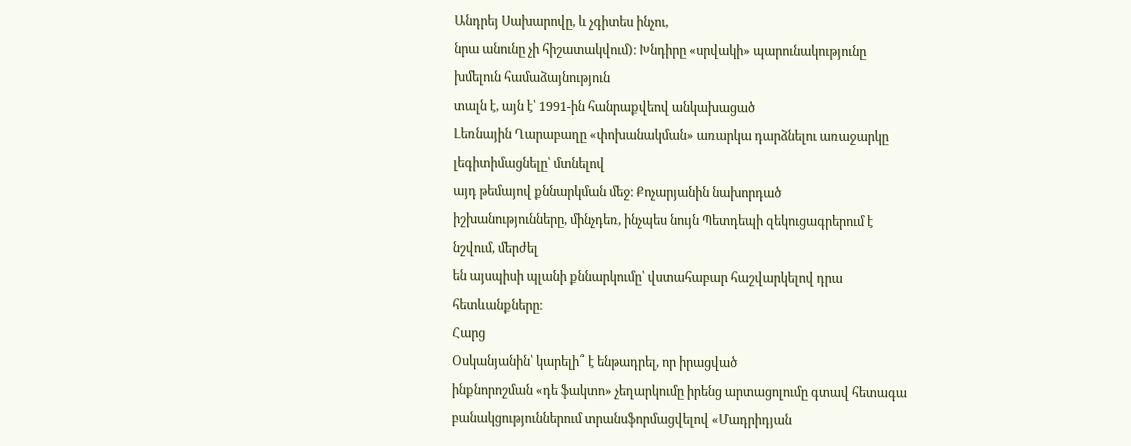Անդրեյ Սախարովը, և չգիտես ինչու,
նրա անունը չի հիշատակվում)։ Խնդիրը «սրվակի» պարունակությունը խմելուն համաձայնություն
տալն է, այն է՝ 1991-ին հանրաքվեով անկախացած
Լեռնային Ղարաբաղը «փոխանակման» առարկա դարձնելու առաջարկը լեգիտիմացնելը՝ մտնելով
այդ թեմայով քննարկման մեջ։ Քոչարյանին նախորդած
իշխանությունները, մինչդեռ, ինչպես նույն Պետդեպի զեկուցագրերում է նշվում, մերժել
են այսպիսի պլանի քննարկումը՝ վստահաբար հաշվարկելով դրա հետևանքները։
Հարց
Օսկանյանին՝ կարելի՞ է ենթադրել, որ իրացված
ինքնորոշման «դե ֆակտո» չեղարկումը իրենց արտացոլումը գտավ հետագա բանակցություններում տրանսֆորմացվելով «Մադրիդյան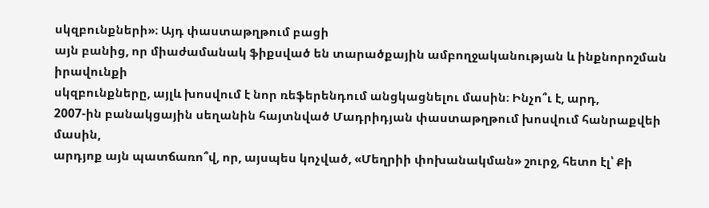սկզբունքների»։ Այդ փաստաթղթում բացի
այն բանից, որ միաժամանակ ֆիքսված են տարածքային ամբողջականության և ինքնորոշման իրավունքի
սկզբունքները, այլև խոսվում է նոր ռեֆերենդում անցկացնելու մասին։ Ինչո՞ւ է, արդ,
2007-ին բանակցային սեղանին հայտնված Մադրիդյան փաստաթղթում խոսվում հանրաքվեի մասին,
արդյոք այն պատճառո՞վ, որ, այսպես կոչված, «Մեղրիի փոխանակման» շուրջ, հետո էլ՝ Քի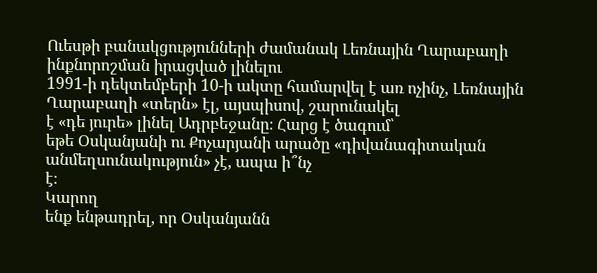Ուեսթի բանակցությունների ժամանակ Լեռնային Ղարաբաղի ինքնորոշման իրացված լինելու
1991-ի դեկտեմբերի 10-ի ակտը համարվել է առ ոչինչ, Լեռնային Ղարաբաղի «տերն» էլ, այսպիսով, շարունակել
է «դե յուրե» լինել Ադրբեջանը։ Հարց է ծագում՝
եթե Օսկանյանի ու Քոչարյանի արածը «դիվանագիտական անմեղսունակություն» չէ, ապա ի՞նչ
է։
Կարող
ենք ենթադրել, որ Օսկանյանն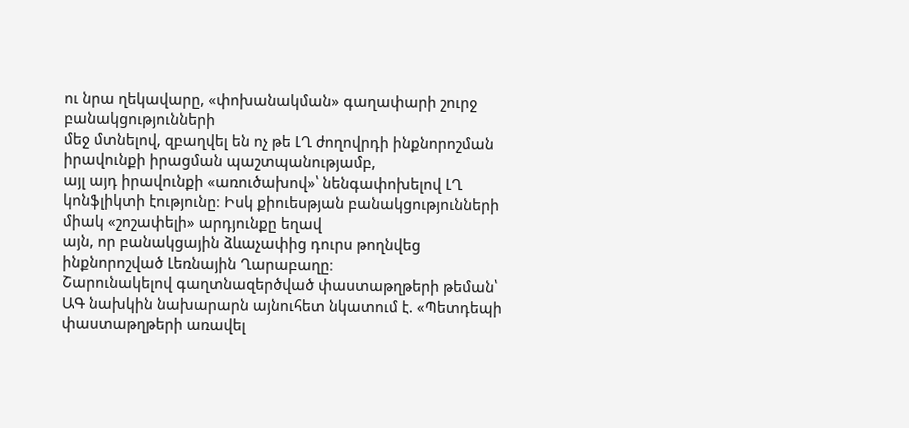ու նրա ղեկավարը, «փոխանակման» գաղափարի շուրջ բանակցությունների
մեջ մտնելով, զբաղվել են ոչ թե ԼՂ ժողովրդի ինքնորոշման իրավունքի իրացման պաշտպանությամբ,
այլ այդ իրավունքի «առուծախով»՝ նենգափոխելով ԼՂ կոնֆլիկտի էությունը։ Իսկ քիուեսթյան բանակցությունների միակ «շոշափելի» արդյունքը եղավ
այն, որ բանակցային ձևաչափից դուրս թողնվեց
ինքնորոշված Լեռնային Ղարաբաղը։
Շարունակելով գաղտնազերծված փաստաթղթերի թեման՝ ԱԳ նախկին նախարարն այնուհետ նկատում է. «Պետդեպի փաստաթղթերի առավել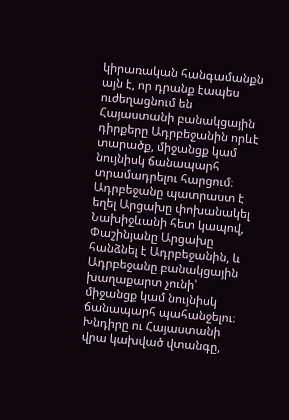կիրառական հանգամանքն այն է, որ դրանք էապես ուժեղացնում են Հայաստանի բանակցային դիրքերը Ադրբեջանին որևէ տարածք, միջանցք կամ նույնիսկ ճանապարհ տրամադրելու հարցում։ Ադրբեջանը պատրաստ է եղել Արցախը փոխանակել Նախիջևանի հետ կապով, Փաշինյանը Արցախը հանձնել է Ադրբեջանին, և Ադրբեջանը բանակցային խաղաքարտ չունի՝ միջանցք կամ նույնիսկ ճանապարհ պահանջելու։ Խնդիրը ու Հայաստանի վրա կախված վտանգը,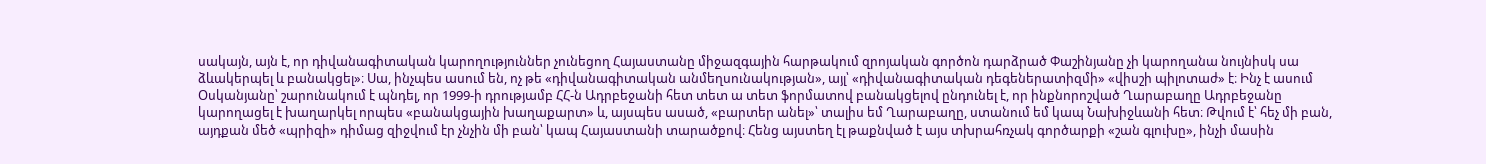սակայն, այն է, որ դիվանագիտական կարողություններ չունեցող Հայաստանը միջազգային հարթակում զրոյական գործոն դարձրած Փաշինյանը չի կարողանա նույնիսկ սա ձևակերպել և բանակցել»։ Սա, ինչպես ասում են, ոչ թե «դիվանագիտական անմեղսունակության», այլ՝ «դիվանագիտական դեգեներատիզմի» «վիսշի պիլոտաժ» է։ Ինչ է ասում Օսկանյանը՝ շարունակում է պնդել, որ 1999-ի դրությամբ ՀՀ-ն Ադրբեջանի հետ տետ ա տետ ֆորմատով բանակցելով ընդունել է, որ ինքնորոշված Ղարաբաղը Ադրբեջանը կարողացել է խաղարկել որպես «բանակցային խաղաքարտ» և, այսպես ասած, «բարտեր անել»՝ տալիս եմ Ղարաբաղը, ստանում եմ կապ Նախիջևանի հետ։ Թվում է՝ հեչ մի բան, այդքան մեծ «պրիզի» դիմաց զիջվում էր չնչին մի բան՝ կապ Հայաստանի տարածքով։ Հենց այստեղ էլ թաքնված է այս տխրահռչակ գործարքի «շան գլուխը», ինչի մասին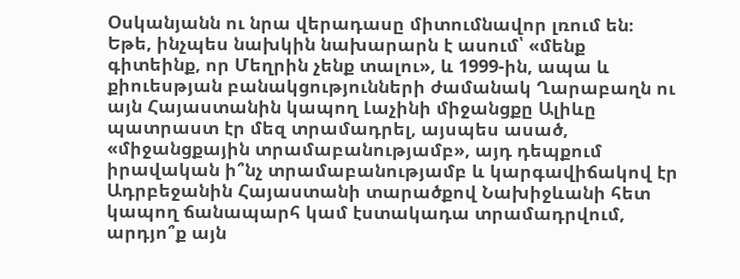Օսկանյանն ու նրա վերադասը միտումնավոր լռում են։ Եթե, ինչպես նախկին նախարարն է ասում՝ «մենք գիտեինք, որ Մեղրին չենք տալու», և 1999-ին, ապա և քիուեսթյան բանակցությունների ժամանակ Ղարաբաղն ու այն Հայաստանին կապող Լաչինի միջանցքը Ալիևը պատրաստ էր մեզ տրամադրել, այսպես ասած, «միջանցքային տրամաբանությամբ», այդ դեպքում իրավական ի՞նչ տրամաբանությամբ և կարգավիճակով էր Ադրբեջանին Հայաստանի տարածքով Նախիջևանի հետ կապող ճանապարհ կամ էստակադա տրամադրվում, արդյո՞ք այն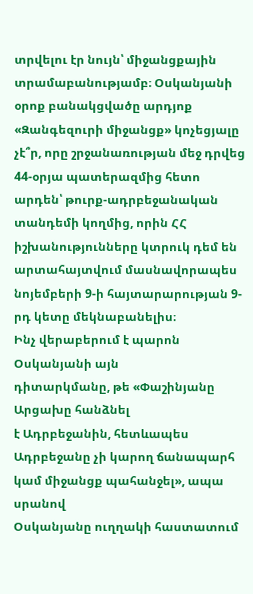տրվելու էր նույն՝ միջանցքային տրամաբանությամբ։ Օսկանյանի օրոք բանակցվածը արդյոք «Զանգեզուրի միջանցք» կոչեցյալը չէ՞ր, որը շրջանառության մեջ դրվեց 44-օրյա պատերազմից հետո արդեն՝ թուրք-ադրբեջանական տանդեմի կողմից, որին ՀՀ իշխանությունները կտրուկ դեմ են արտահայտվում մասնավորապես նոյեմբերի 9-ի հայտարարության 9-րդ կետը մեկնաբանելիս։
Ինչ վերաբերում է պարոն Օսկանյանի այն
դիտարկմանը, թե «Փաշինյանը Արցախը հանձնել
է Ադրբեջանին, հետևապես Ադրբեջանը չի կարող ճանապարհ կամ միջանցք պահանջել», ապա սրանով
Օսկանյանը ուղղակի հաստատում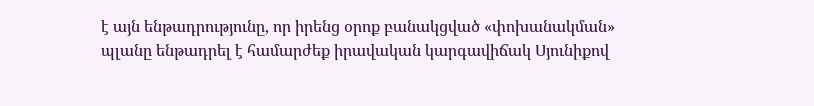է այն ենթադրությունը, որ իրենց օրոք բանակցված «փոխանակման»
պլանը ենթադրել է համարժեք իրավական կարգավիճակ Սյունիքով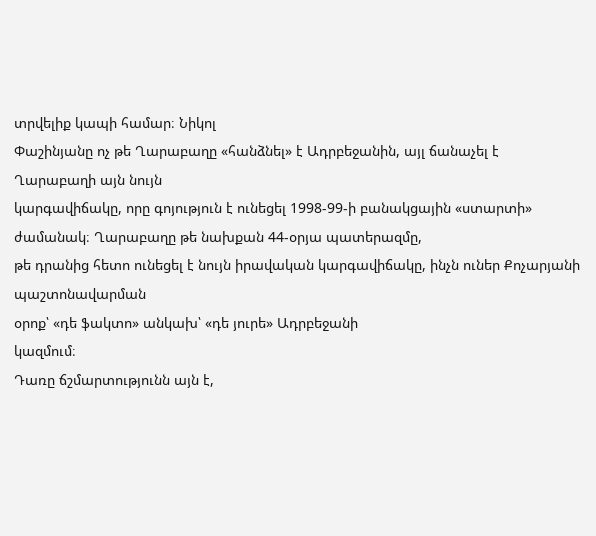տրվելիք կապի համար։ Նիկոլ
Փաշինյանը ոչ թե Ղարաբաղը «հանձնել» է Ադրբեջանին, այլ ճանաչել է Ղարաբաղի այն նույն
կարգավիճակը, որը գոյություն է ունեցել 1998-99-ի բանակցային «ստարտի» ժամանակ։ Ղարաբաղը թե նախքան 44-օրյա պատերազմը,
թե դրանից հետո ունեցել է նույն իրավական կարգավիճակը, ինչն ուներ Քոչարյանի պաշտոնավարման
օրոք՝ «դե ֆակտո» անկախ՝ «դե յուրե» Ադրբեջանի
կազմում։
Դառը ճշմարտությունն այն է,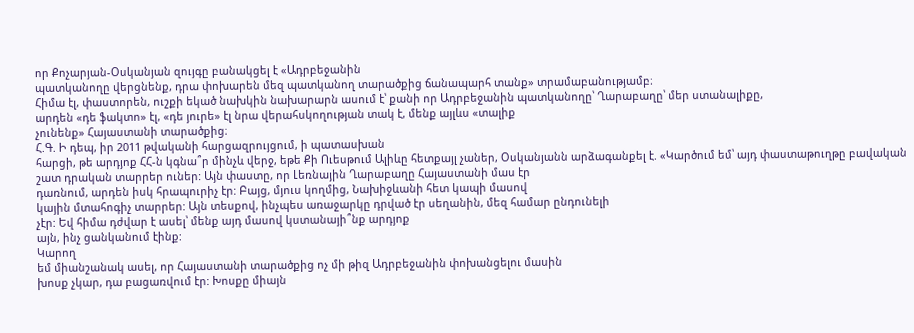որ Քոչարյան-Օսկանյան զույգը բանակցել է «Ադրբեջանին
պատկանողը վերցնենք, դրա փոխարեն մեզ պատկանող տարածքից ճանապարհ տանք» տրամաբանությամբ։
Հիմա էլ, փաստորեն, ուշքի եկած նախկին նախարարն ասում է՝ քանի որ Ադրբեջանին պատկանողը՝ Ղարաբաղը՝ մեր ստանալիքը,
արդեն «դե ֆակտո» էլ, «դե յուրե» էլ նրա վերահսկողության տակ է, մենք այլևս «տալիք
չունենք» Հայաստանի տարածքից։
Հ.Գ. Ի դեպ, իր 2011 թվականի հարցազրույցում, ի պատասխան
հարցի, թե արդյոք ՀՀ-ն կգնա՞ր մինչև վերջ, եթե Քի Ուեսթում Ալիևը հետքայլ չաներ, Օսկանյանն արձագանքել է. «Կարծում եմ՝ այդ փաստաթուղթը բավական
շատ դրական տարրեր ուներ: Այն փաստը, որ Լեռնային Ղարաբաղը Հայաստանի մաս էր
դառնում, արդեն իսկ հրապուրիչ էր: Բայց, մյուս կողմից, Նախիջևանի հետ կապի մասով
կային մտահոգիչ տարրեր: Այն տեսքով, ինչպես առաջարկը դրված էր սեղանին, մեզ համար ընդունելի
չէր: Եվ հիմա դժվար է ասել՝ մենք այդ մասով կստանայի՞նք արդյոք
այն, ինչ ցանկանում էինք:
Կարող
եմ միանշանակ ասել, որ Հայաստանի տարածքից ոչ մի թիզ Ադրբեջանին փոխանցելու մասին
խոսք չկար, դա բացառվում էր: Խոսքը միայն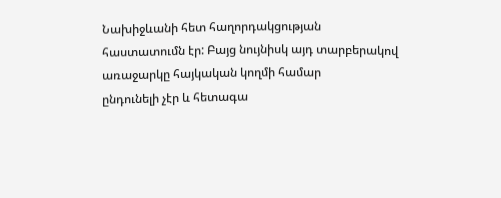Նախիջևանի հետ հաղորդակցության
հաստատումն էր: Բայց նույնիսկ այդ տարբերակով առաջարկը հայկական կողմի համար
ընդունելի չէր և հետագա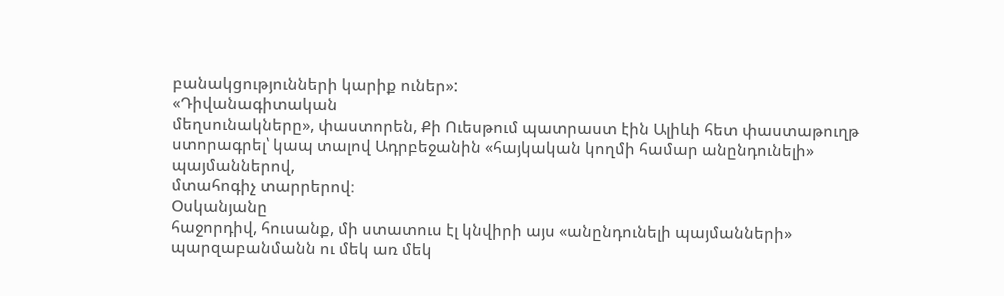բանակցությունների կարիք ուներ»:
«Դիվանագիտական
մեղսունակները», փաստորեն, Քի Ուեսթում պատրաստ էին Ալիևի հետ փաստաթուղթ
ստորագրել՝ կապ տալով Ադրբեջանին «հայկական կողմի համար անընդունելի» պայմաններով,
մտահոգիչ տարրերով։
Օսկանյանը
հաջորդիվ, հուսանք, մի ստատուս էլ կնվիրի այս «անընդունելի պայմանների»
պարզաբանմանն ու մեկ առ մեկ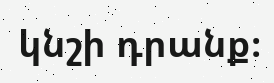կնշի դրանք։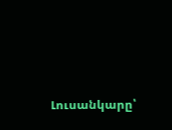Լուսանկարը՝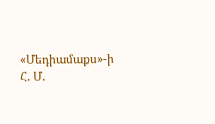«Մեդիամաքս»-ի
Հ. Մ.